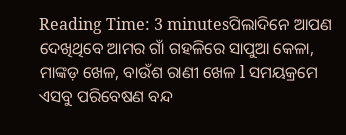Reading Time: 3 minutesପିଲାଦିନେ ଆପଣ ଦେଖିଥିବେ ଆମର ଗାଁ ଗହଳିରେ ସାପୁଆ କେଳା, ମାଙ୍କଡ଼ ଖେଳ, ବାଉଁଶ ରାଣୀ ଖେଳ l ସମୟକ୍ରମେ ଏସବୁ ପରିବେଷଣ ବନ୍ଦ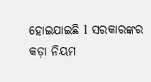ହୋଇଯାଇଛି l ସରକାରଙ୍କର କଡ଼ା ନିୟମ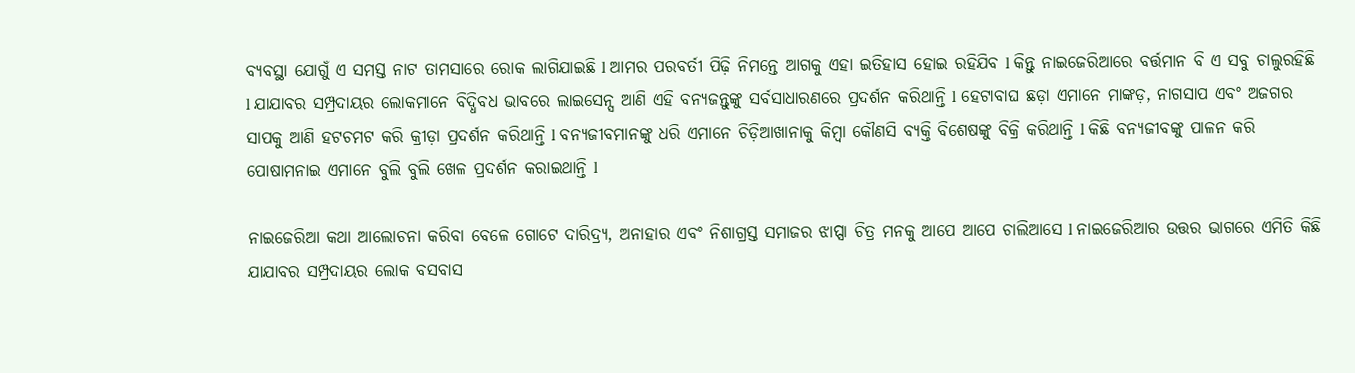ବ୍ୟବସ୍ଥା ଯୋଗୁଁ ଏ ସମସ୍ତ ନାଟ ତାମସାରେ ରୋକ ଲାଗିଯାଇଛି l ଆମର ପରବର୍ତୀ ପିଢ଼ି ନିମନ୍ତେ ଆଗକୁ ଏହା ଇତିହାସ ହୋଇ ରହିଯିବ l କିନ୍ତୁ ନାଇଜେରିଆରେ ବର୍ତ୍ତମାନ ବି ଏ ସବୁ ଚାଲୁରହିଛି l ଯାଯାବର ସମ୍ପ୍ରଦାୟର ଲୋକମାନେ ବିଦ୍ଧିବଧ ଭାବରେ ଲାଇସେନ୍ସ ଆଣି ଏହି ବନ୍ୟଜନ୍ତୁଙ୍କୁ ସର୍ବସାଧାରଣରେ ପ୍ରଦର୍ଶନ କରିଥାନ୍ତି l ହେଟାବାଘ ଛଡ଼ା ଏମାନେ ମାଙ୍କଡ଼, ନାଗସାପ ଏବଂ ଅଜଗର ସାପକୁ ଆଣି ହଟଚମଟ କରି କ୍ରୀଡ଼ା ପ୍ରଦର୍ଶନ କରିଥାନ୍ତି l ବନ୍ୟଜୀବମାନଙ୍କୁ ଧରି ଏମାନେ ଚିଡ଼ିଆଖାନାକୁ କିମ୍ବା କୌଣସି ବ୍ୟକ୍ତି ବିଶେଷଙ୍କୁ ବିକ୍ରି କରିଥାନ୍ତି l କିଛି ବନ୍ୟଜୀବଙ୍କୁ ପାଳନ କରି ପୋଷାମନାଇ ଏମାନେ ବୁଲି ବୁଲି ଖେଳ ପ୍ରଦର୍ଶନ କରାଇଥାନ୍ତି l

ନାଇଜେରିଆ କଥା ଆଲୋଚନା କରିବା ବେଳେ ଗୋଟେ ଦାରିଦ୍ର୍ୟ, ଅନାହାର ଏବଂ ନିଶାଗ୍ରସ୍ତ ସମାଜର ଝାପ୍ସା ଚିତ୍ର ମନକୁ ଆପେ ଆପେ ଚାଲିଆସେ l ନାଇଜେରିଆର ଉତ୍ତର ଭାଗରେ ଏମିତି କିଛି ଯାଯାବର ସମ୍ପ୍ରଦାୟର ଲୋକ ବସବାସ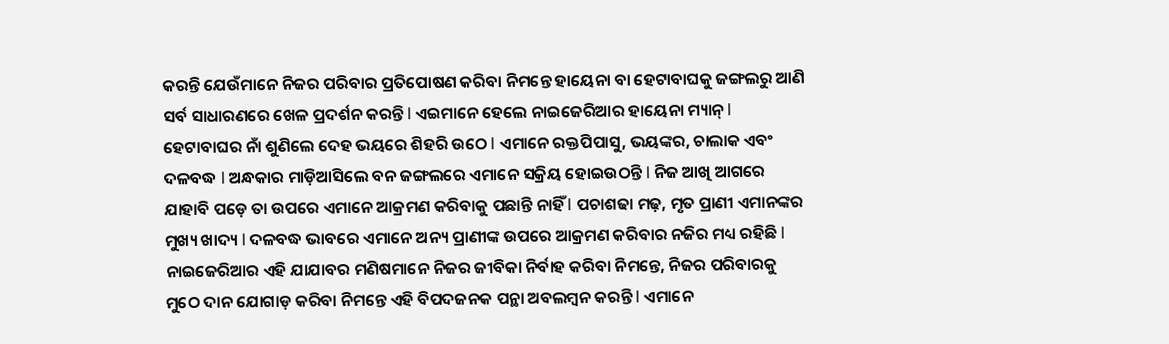କରନ୍ତି ଯେଉଁମାନେ ନିଜର ପରିବାର ପ୍ରତିପୋଷଣ କରିବା ନିମନ୍ତେ ହାୟେନା ବା ହେଟାବାଘକୁ ଜଙ୍ଗଲରୁ ଆଣି ସର୍ବ ସାଧାରଣରେ ଖେଳ ପ୍ରଦର୍ଶନ କରନ୍ତି l ଏଇମାନେ ହେଲେ ନାଇଜେରିଆର ହାୟେନା ମ୍ୟାନ୍ l
ହେଟାବାଘର ନାଁ ଶୁଣିଲେ ଦେହ ଭୟରେ ଶିହରି ଉଠେ l ଏମାନେ ରକ୍ତପିପାସୁ, ଭୟଙ୍କର, ଚାଲାକ ଏବଂ ଦଳବଦ୍ଧ l ଅନ୍ଧକାର ମାଡ଼ିଆସିଲେ ବନ ଜଙ୍ଗଲରେ ଏମାନେ ସକ୍ରିୟ ହୋଇଉଠନ୍ତି l ନିଜ ଆଖି ଆଗରେ ଯାହାବି ପଡ଼େ ତା ଉପରେ ଏମାନେ ଆକ୍ରମଣ କରିବାକୁ ପଛାନ୍ତି ନାହିଁ l ପଚାଶଢା ମଢ଼, ମୃତ ପ୍ରାଣୀ ଏମାନଙ୍କର ମୁଖ୍ୟ ଖାଦ୍ୟ l ଦଳବଦ୍ଧ ଭାବରେ ଏମାନେ ଅନ୍ୟ ପ୍ରାଣୀଙ୍କ ଉପରେ ଆକ୍ରମଣ କରିବାର ନଜିର ମଧ୍ୟ ରହିଛି l
ନାଇଜେରିଆର ଏହି ଯାଯାବର ମଣିଷମାନେ ନିଜର ଜୀବିକା ନିର୍ବାହ କରିବା ନିମନ୍ତେ, ନିଜର ପରିବାରକୁ ମୁଠେ ଦାନ ଯୋଗାଡ଼ କରିବା ନିମନ୍ତେ ଏହି ବିପଦଜନକ ପନ୍ଥା ଅବଲମ୍ବନ କରନ୍ତି l ଏମାନେ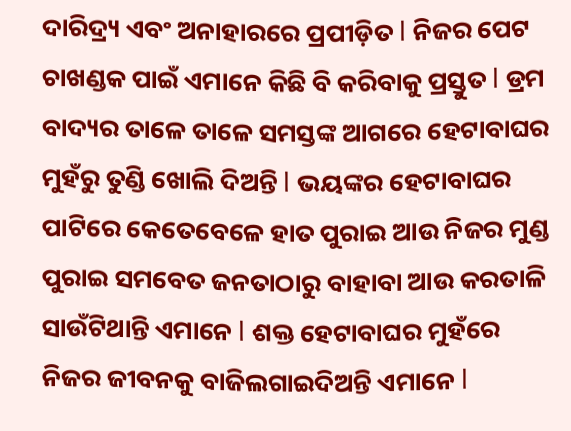ଦାରିଦ୍ର୍ୟ ଏବଂ ଅନାହାରରେ ପ୍ରପୀଡ଼ିତ l ନିଜର ପେଟ ଚାଖଣ୍ଡକ ପାଇଁ ଏମାନେ କିଛି ବି କରିବାକୁ ପ୍ରସ୍ତୁତ l ଡ୍ରମ ବାଦ୍ୟର ତାଳେ ତାଳେ ସମସ୍ତଙ୍କ ଆଗରେ ହେଟାବାଘର ମୁହଁରୁ ତୁଣ୍ଡି ଖୋଲି ଦିଅନ୍ତି l ଭୟଙ୍କର ହେଟାବାଘର ପାଟିରେ କେତେବେଳେ ହାତ ପୁରାଇ ଆଉ ନିଜର ମୁଣ୍ଡ ପୁରାଇ ସମବେତ ଜନତାଠାରୁ ବାହାବା ଆଉ କରତାଳି ସାଉଁଟିଥାନ୍ତି ଏମାନେ l ଶକ୍ତ ହେଟାବାଘର ମୁହଁରେ ନିଜର ଜୀବନକୁ ବାଜିଲଗାଇଦିଅନ୍ତି ଏମାନେ l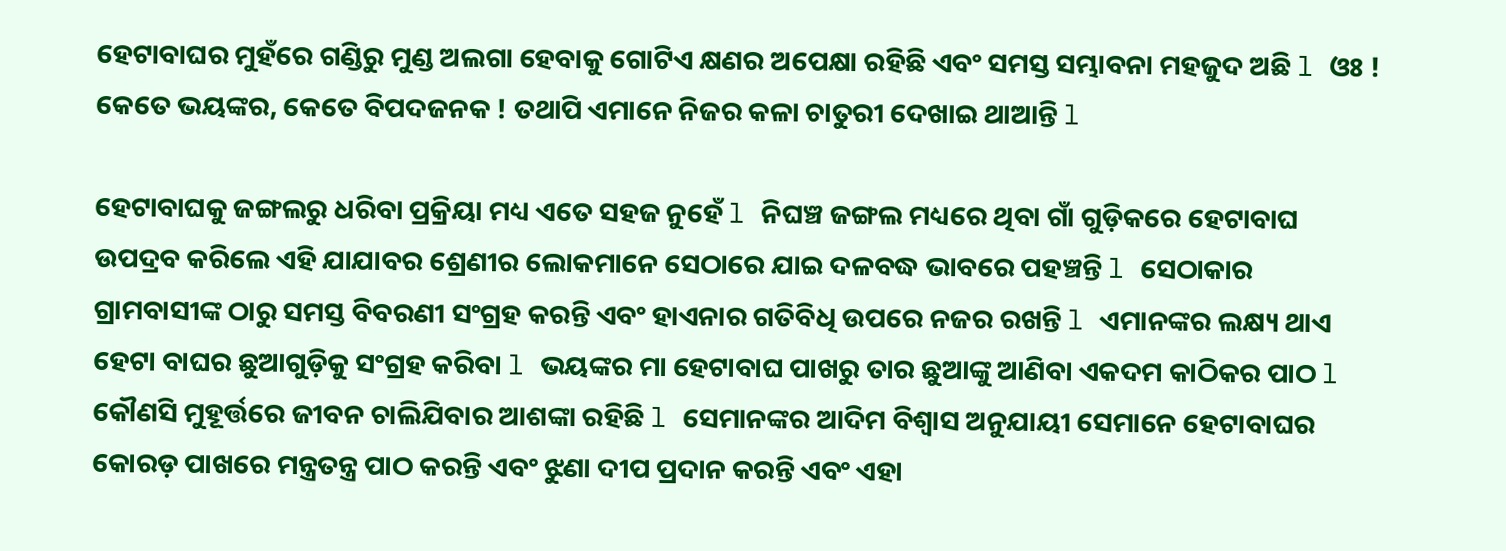ହେଟାବାଘର ମୁହଁରେ ଗଣ୍ଡିରୁ ମୁଣ୍ଡ ଅଲଗା ହେବାକୁ ଗୋଟିଏ କ୍ଷଣର ଅପେକ୍ଷା ରହିଛି ଏବଂ ସମସ୍ତ ସମ୍ଭାବନା ମହଜୁଦ ଅଛି l ଓଃ ! କେତେ ଭୟଙ୍କର, କେତେ ବିପଦଜନକ ! ତଥାପି ଏମାନେ ନିଜର କଳା ଚାତୁରୀ ଦେଖାଇ ଥାଆନ୍ତି l

ହେଟାବାଘକୁ ଜଙ୍ଗଲରୁ ଧରିବା ପ୍ରକ୍ରିୟା ମଧ୍ୟ ଏତେ ସହଜ ନୁହେଁ l ନିଘଞ୍ଚ ଜଙ୍ଗଲ ମଧ୍ୟରେ ଥିବା ଗାଁ ଗୁଡ଼ିକରେ ହେଟାବାଘ ଉପଦ୍ରବ କରିଲେ ଏହି ଯାଯାବର ଶ୍ରେଣୀର ଲୋକମାନେ ସେଠାରେ ଯାଇ ଦଳବଦ୍ଧ ଭାବରେ ପହଞ୍ଚନ୍ତି l ସେଠାକାର ଗ୍ରାମବାସୀଙ୍କ ଠାରୁ ସମସ୍ତ ବିବରଣୀ ସଂଗ୍ରହ କରନ୍ତି ଏବଂ ହାଏନାର ଗତିବିଧି ଉପରେ ନଜର ରଖନ୍ତି l ଏମାନଙ୍କର ଲକ୍ଷ୍ୟ ଥାଏ ହେଟା ବାଘର ଛୁଆଗୁଡ଼ିକୁ ସଂଗ୍ରହ କରିବା l ଭୟଙ୍କର ମା ହେଟାବାଘ ପାଖରୁ ତାର ଛୁଆଙ୍କୁ ଆଣିବା ଏକଦମ କାଠିକର ପାଠ l କୌଣସି ମୁହୂର୍ତ୍ତରେ ଜୀବନ ଚାଲିଯିବାର ଆଶଙ୍କା ରହିଛି l ସେମାନଙ୍କର ଆଦିମ ବିଶ୍ୱାସ ଅନୁଯାୟୀ ସେମାନେ ହେଟାବାଘର କୋରଡ଼ ପାଖରେ ମନ୍ତ୍ରତନ୍ତ୍ର ପାଠ କରନ୍ତି ଏବଂ ଝୁଣା ଦୀପ ପ୍ରଦାନ କରନ୍ତି ଏବଂ ଏହା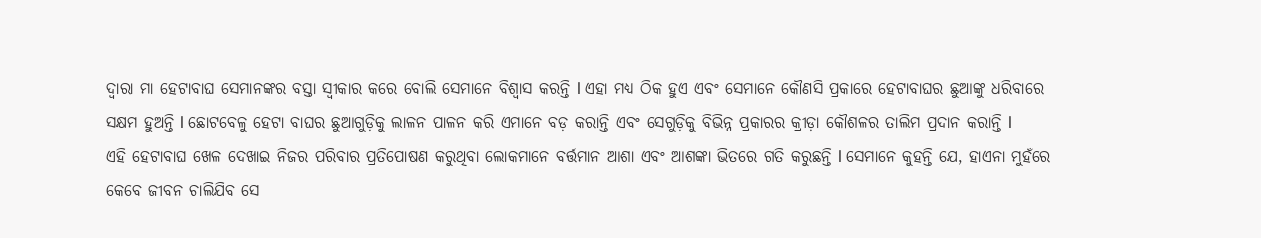ଦ୍ୱାରା ମା ହେଟାବାଘ ସେମାନଙ୍କର ବସ୍ତା ସ୍ୱୀକାର କରେ ବୋଲି ସେମାନେ ବିଶ୍ୱାସ କରନ୍ତି l ଏହା ମଧ୍ୟ ଠିକ ହୁଏ ଏବଂ ସେମାନେ କୌଣସି ପ୍ରକାରେ ହେଟାବାଘର ଛୁଆଙ୍କୁ ଧରିବାରେ ସକ୍ଷମ ହୁଅନ୍ତି l ଛୋଟବେଳୁ ହେଟା ବାଘର ଛୁଆଗୁଡ଼ିକୁ ଲାଳନ ପାଳନ କରି ଏମାନେ ବଡ଼ କରାନ୍ତି ଏବଂ ସେଗୁଡ଼ିକୁ ବିଭିନ୍ନ ପ୍ରକାରର କ୍ରୀଡ଼ା କୌଶଳର ତାଲିମ ପ୍ରଦାନ କରାନ୍ତି l
ଏହି ହେଟାବାଘ ଖେଳ ଦେଖାଇ ନିଜର ପରିବାର ପ୍ରତିପୋଷଣ କରୁଥିବା ଲୋକମାନେ ବର୍ତ୍ତମାନ ଆଶା ଏବଂ ଆଶଙ୍କା ଭିତରେ ଗତି କରୁଛନ୍ତି l ସେମାନେ କୁହନ୍ତି ଯେ, ହାଏନା ମୁହଁରେ କେବେ ଜୀବନ ଚାଲିଯିବ ସେ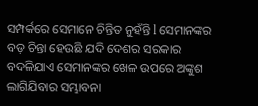ସମ୍ପର୍କରେ ସେମାନେ ଚିନ୍ତିତ ନୁହଁନ୍ତି l ସେମାନଙ୍କର ବଡ଼ ଚିନ୍ତା ହେଉଛି ଯଦି ଦେଶର ସରକାର ବଦଳିଯାଏ ସେମାନଙ୍କର ଖେଳ ଉପରେ ଅଙ୍କୁଶ ଲାଗିଯିବାର ସମ୍ଭାବନା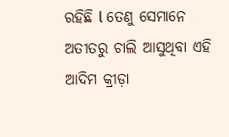ରହିଛି l ତେଣୁ ସେମାନେ ଅତୀତରୁ ଚାଲି ଆସୁଥିବା ଏହି ଆଦିମ କ୍ରୀଡ଼ା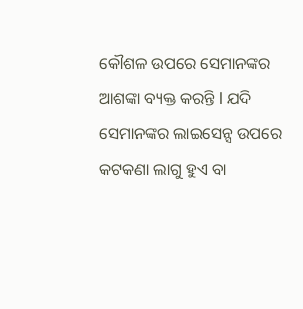କୌଶଳ ଉପରେ ସେମାନଙ୍କର ଆଶଙ୍କା ବ୍ୟକ୍ତ କରନ୍ତି l ଯଦି ସେମାନଙ୍କର ଲାଇସେନ୍ସ ଉପରେ କଟକଣା ଲାଗୁ ହୁଏ ବା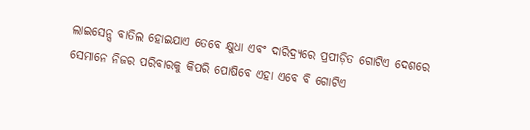ଲାଇସେନ୍ସ ବାତିଲ ହୋଇଯାଏ ତେବେ କ୍ଷୁଧା ଏବଂ ଦାରିଦ୍ର୍ୟରେ ପ୍ରପୀଡ଼ିତ ଗୋଟିଏ ଦେଶରେ ସେମାନେ ନିଜର ପରିବାରକୁ କିପରି ପୋଷିବେ ଏହା ଏବେ ବି ଗୋଟିଏ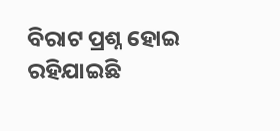ବିରାଟ ପ୍ରଶ୍ନ ହୋଇ ରହିଯାଇଛି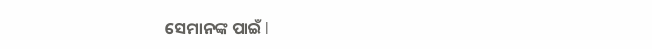ସେମାନଙ୍କ ପାଇଁ l